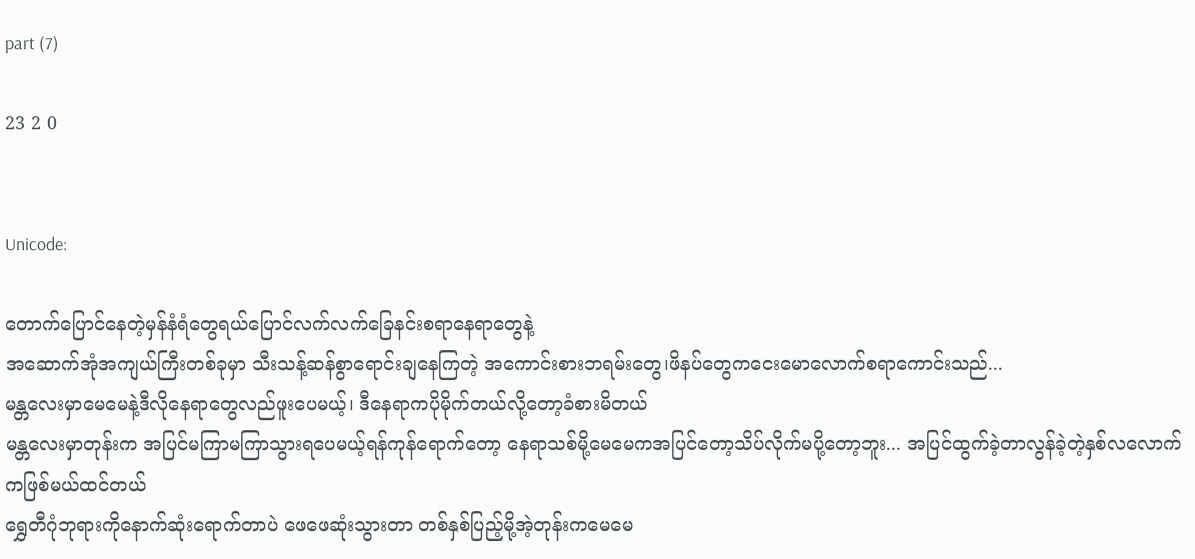part (7)

23 2 0


Unicode:

တောက်ပြောင်နေတဲ့မှန်နံရံတွေရယ်ပြောင်လက်လက်ခြေနင်းစရာနေရာတွေနဲ့
အဆောက်အုံအကျယ်ကြီးတစ်ခုမှာ သီးသန့်ဆန်စွာရောင်းချနေကြတဲ့ အကောင်းစားဘရမ်းတွေ၊ဖိနပ်တွေကငေးမောလောက်စရာကောင်းသည်...
မန္တလေးမှာမေမေနဲ့ဒီလိုနေရာတွေလည်ဖူးပေမယ့်၊ ဒီနေရာကပိုမိုက်တယ်လို့တော့ခံစားမိတယ်
မန္တလေးမှာတုန်းက အပြင်မကြာမကြာသွားရပေမယ့်ရန်ကုန်ရောက်တော့ နေရာသစ်မို့မေမေကအပြင်တော့သိပ်လိုက်မပို့တော့ဘူး... အပြင်ထွက်ခဲ့တာလွန်ခဲ့တဲ့နှစ်လလောက်ကဖြစ်မယ်ထင်တယ်
ရွှေတီဂုံဘုရားကိုနောက်ဆုံးရောက်တာပဲ ဖေဖေဆုံးသွားတာ တစ်နှစ်ပြည့်မို့အဲ့တုန်းကမေမေ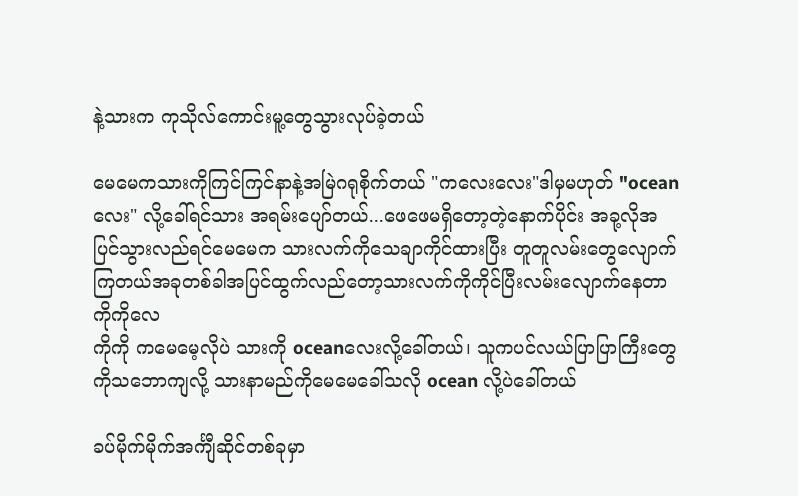နဲ့သားက ကုသိုလ်ကောင်းမူ့တွေသွားလုပ်ခဲ့တယ်

မေမေကသားကိုကြင်ကြင်နာနဲ့အမြဲဂရုစိုက်တယ် "ကလေးလေး"ဒါမှမဟုတ် "oceanလေး" လို့ခေါ်ရင်သား အရမ်းပျော်တယ်...ဖေဖေမရှိတော့တဲ့နောက်ပိုင်း အခု့လိုအပြင်သွားလည်ရင်မေမေက သားလက်ကိုသေချာကိုင်ထားပြီး တူတူလမ်းတွေလျောက်ကြတယ်အခုတစ်ခါအပြင်ထွက်လည်တော့သားလက်ကိုကိုင်ပြီးလမ်းလျောက်နေတာကိုကိုလေ
ကိုကို ကမေမေ့လိုပဲ သားကို oceanလေးလို့ခေါ်တယ်၊ သူကပင်လယ်ပြာပြာကြီးတွေကိုသဘောကျလို့ သားနာမည်ကိုမေမေခေါ်သလို ocean လို့ပဲခေါ်တယ်

ခပ်မိုက်မိုက်အင်္ကျီဆိုင်တစ်ခုမှာ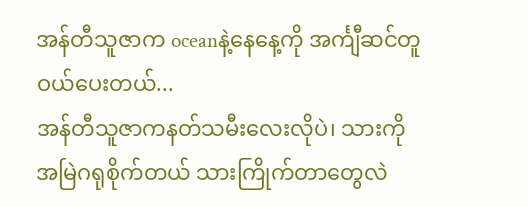အန်တီသူဇာက ‌oceanနဲ့နေနေ့ကို အင်္ကျီဆင်တူဝယ်ပေးတယ်...
အန်တီသူဇာကနတ်သမီးလေးလိုပဲ၊ သားကိုအမြဲဂရုစိုက်တယ် သားကြိုက်တာတွေလဲ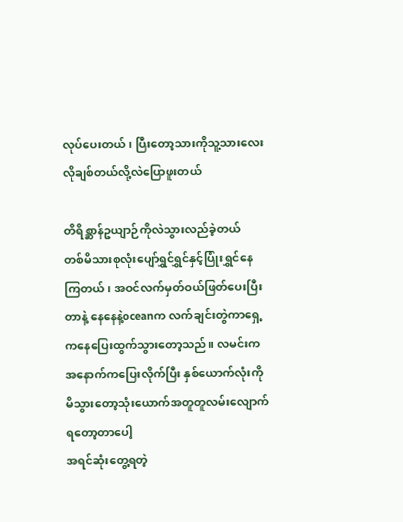လုပ်ပေးတယ်၊ ပြီးတော့သားကိုသူ့သားလေးလိုချစ်တယ်လို့လဲပြောဖူးတယ်

တိရိစ္ဆာန်ဥယျာဉ်ကိုလဲသွားလည်ခဲ့တယ်
တစ်မိသားစုလုံးပျော်ရွှင်ရွှင်နှင့်ပြုံးရွှင်နေကြတယ်၊ အဝင်လက်မှတ်ဝယ်ဖြတ်ပေးပြီးတာနဲ့ နေနေနဲ့oceanက လက်ချင်းတွဲကာရှေ့ကနေပြေးထွက်သွားတော့သည်။ လမင်းကအနောက်ကပြေးလိုက်ပြီး နှစ်ယောက်လုံးကိုမိသွားတော့သုံးယောက်အတူတူလမ်းလျောက်ရတော့တာပေါ့
အရင်ဆုံးတွေ့ရတဲ့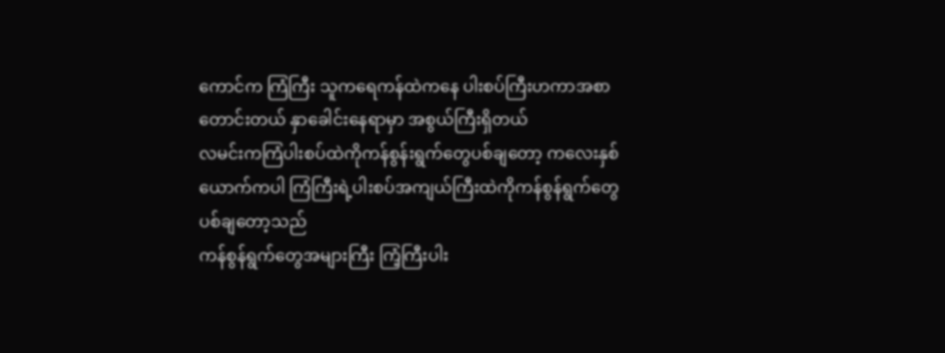ကောင်က ကြံကြီး သူကရေကန်ထဲကနေ ပါးစပ်ကြီးဟကာအစာတောင်းတယ် နှာခေါင်းနေရာမှာ အစွယ်ကြီးရှိတယ်
လမင်းကကြံပါးစပ်ထဲကိုကန်စွန်းရွက်တွေပစ်ချတော့ ကလေးနှစ်ယောက်ကပါ ကြံကြီးရဲ့ပါးစပ်အကျယ်ကြီးထဲကိုကန်စွန်ရွက်တွေပစ်ချတော့သည်
ကန်စွန်ရွက်တွေအများကြီး ကြံ့ကြီးပါး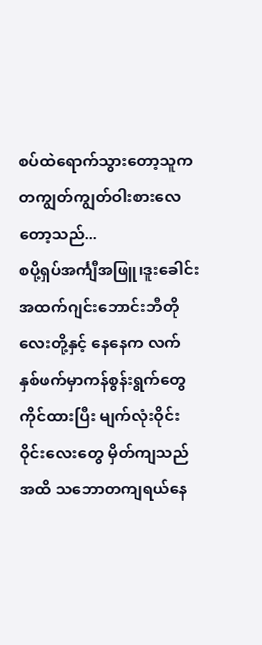စပ်ထဲရောက်သွားတော့သူက တကျွတ်ကျွတ်ဝါးစားလေတော့သည်...
စပို့ရှပ်အင်္ကျီအဖြူ၊ဒူးခေါင်းအထက်ဂျင်းဘောင်းဘီတိုလေးတို့နှင့် နေနေက လက်နှစ်ဖက်မှာကန်စွန်းရွက်တွေကိုင်ထားပြီး မျက်လုံးဝိုင်းဝိုင်းလေးတွေ မှိတ်ကျသည်အထိ သဘောတကျရယ်နေ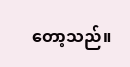တော့သည်။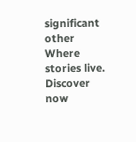significant other Where stories live. Discover now